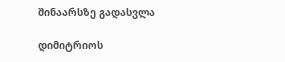შინაარსზე გადასვლა

დიმიტრიოს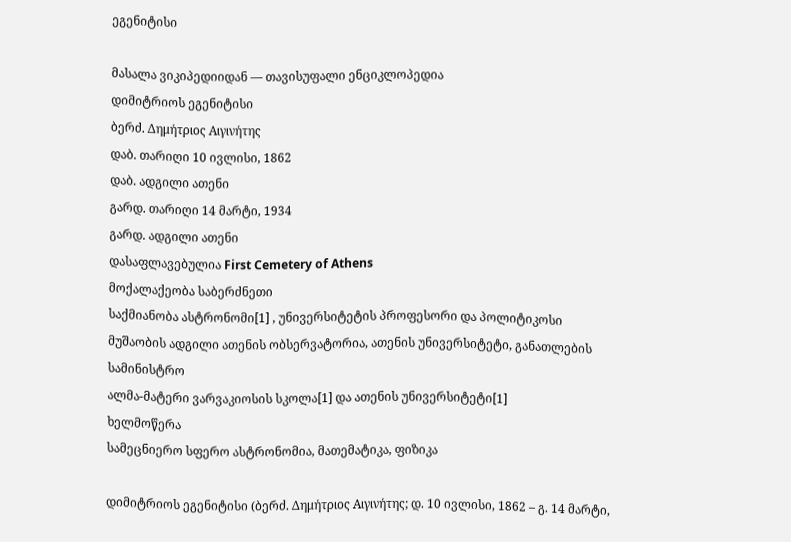ეგენიტისი

მასალა ვიკიპედიიდან — თავისუფალი ენციკლოპედია
დიმიტრიოს ეგენიტისი
ბერძ. Δημήτριος Αιγινήτης
დაბ. თარიღი 10 ივლისი, 1862
დაბ. ადგილი ათენი
გარდ. თარიღი 14 მარტი, 1934
გარდ. ადგილი ათენი
დასაფლავებულია First Cemetery of Athens
მოქალაქეობა საბერძნეთი
საქმიანობა ასტრონომი[1] , უნივერსიტეტის პროფესორი და პოლიტიკოსი
მუშაობის ადგილი ათენის ობსერვატორია, ათენის უნივერსიტეტი, განათლების სამინისტრო
ალმა-მატერი ვარვაკიოსის სკოლა[1] და ათენის უნივერსიტეტი[1]
ხელმოწერა
სამეცნიერო სფერო ასტრონომია, მათემატიკა, ფიზიკა

დიმიტრიოს ეგენიტისი (ბერძ. Δημήτριος Αιγινήτης; დ. 10 ივლისი, 1862 – გ. 14 მარტი,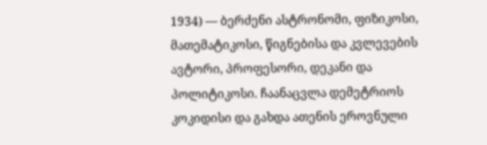1934) — ბერძენი ასტრონომი, ფიზიკოსი, მათემატიკოსი, წიგნებისა და კვლევების ავტორი, პროფესორი, დეკანი და პოლიტიკოსი. ჩაანაცვლა დემეტრიოს კოკიდისი და გახდა ათენის ეროვნული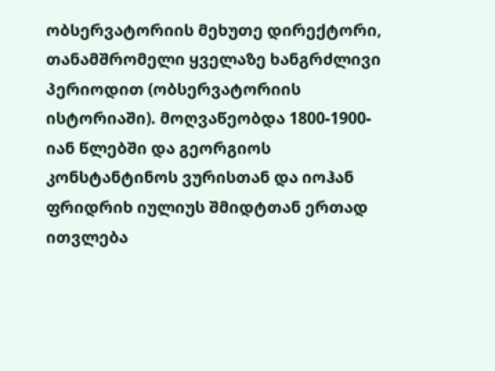ობსერვატორიის მეხუთე დირექტორი, თანამშრომელი ყველაზე ხანგრძლივი პერიოდით (ობსერვატორიის ისტორიაში). მოღვაწეობდა 1800-1900-იან წლებში და გეორგიოს კონსტანტინოს ვურისთან და იოჰან ფრიდრიხ იულიუს შმიდტთან ერთად ითვლება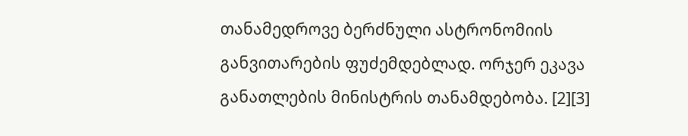თანამედროვე ბერძნული ასტრონომიის განვითარების ფუძემდებლად. ორჯერ ეკავა განათლების მინისტრის თანამდებობა. [2][3]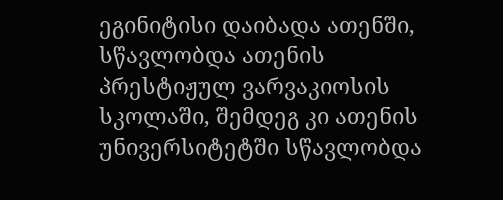ეგინიტისი დაიბადა ათენში, სწავლობდა ათენის პრესტიჟულ ვარვაკიოსის სკოლაში, შემდეგ კი ათენის უნივერსიტეტში სწავლობდა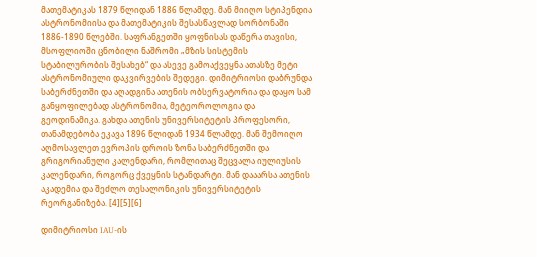მათემატიკას 1879 წლიდან 1886 წლამდე. მან მიიღო სტიპენდია ასტრონომიისა და მათემატიკის შესასწავლად სორბონაში 1886-1890 წლებში. საფრანგეთში ყოფნისას დაწერა თავისი, მსოფლიოში ცნობილი ნაშრომი „მზის სისტემის სტაბილურობის შესახებ“ და ასევე გამოაქვეყნა ათასზე მეტი ასტრონომიული დაკვირვების შედეგი. დიმიტრიოსი დაბრუნდა საბერძნეთში და აღადგინა ათენის ობსერვატორია და დაყო სამ განყოფილებად ასტრონომია, მეტეოროლოგია და გეოდინამიკა. გახდა ათენის უნივერსიტეტის პროფესორი, თანამდებობა ეკავა 1896 წლიდან 1934 წლამდე. მან შემოიღო აღმოსავლეთ ევროპის დროის ზონა საბერძნეთში და გრიგორიანული კალენდარი, რომლითაც შეცვალა იულიუსის კალენდარი, როგორც ქვეყნის სტანდარტი. მან დააარსა ათენის აკადემია და შეძლო თესალონიკის უნივერსიტეტის რეორგანიზება. [4][5][6]

დიმიტრიოსი IAU-ის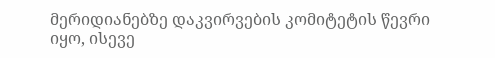მერიდიანებზე დაკვირვების კომიტეტის წევრი იყო, ისევე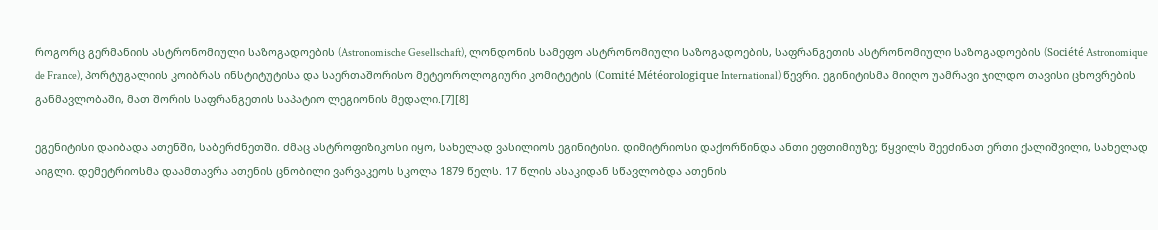როგორც გერმანიის ასტრონომიული საზოგადოების (Astronomische Gesellschaft), ლონდონის სამეფო ასტრონომიული საზოგადოების, საფრანგეთის ასტრონომიული საზოგადოების (Société Astronomique de France), პორტუგალიის კოიბრას ინსტიტუტისა და საერთაშორისო მეტეოროლოგიური კომიტეტის (Comité Météorologique International) წევრი. ეგინიტისმა მიიღო უამრავი ჯილდო თავისი ცხოვრების განმავლობაში, მათ შორის საფრანგეთის საპატიო ლეგიონის მედალი.[7][8]

ეგენიტისი დაიბადა ათენში, საბერძნეთში. ძმაც ასტროფიზიკოსი იყო, სახელად ვასილიოს ეგინიტისი. დიმიტრიოსი დაქორწინდა ანთი ეფთიმიუზე; წყვილს შეეძინათ ერთი ქალიშვილი, სახელად აიგლი. დემეტრიოსმა დაამთავრა ათენის ცნობილი ვარვაკეოს სკოლა 1879 წელს. 17 წლის ასაკიდან სწავლობდა ათენის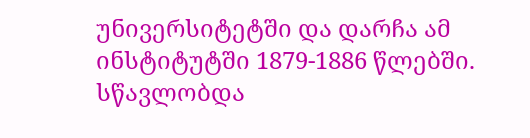უნივერსიტეტში და დარჩა ამ ინსტიტუტში 1879-1886 წლებში. სწავლობდა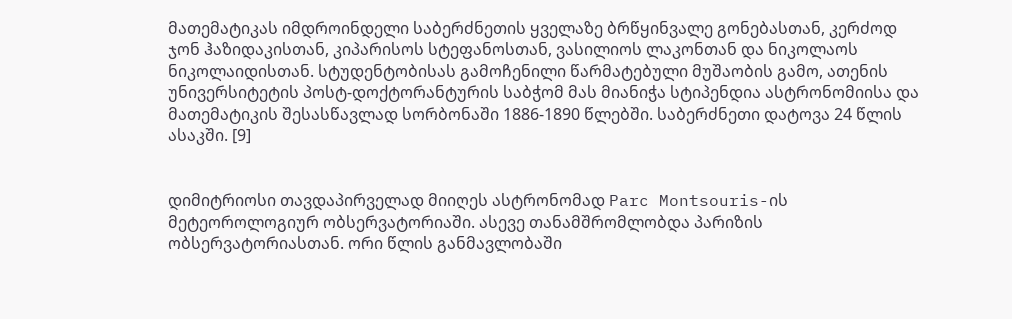მათემატიკას იმდროინდელი საბერძნეთის ყველაზე ბრწყინვალე გონებასთან, კერძოდ ჯონ ჰაზიდაკისთან, კიპარისოს სტეფანოსთან, ვასილიოს ლაკონთან და ნიკოლაოს ნიკოლაიდისთან. სტუდენტობისას გამოჩენილი წარმატებული მუშაობის გამო, ათენის უნივერსიტეტის პოსტ-დოქტორანტურის საბჭომ მას მიანიჭა სტიპენდია ასტრონომიისა და მათემატიკის შესასწავლად სორბონაში 1886-1890 წლებში. საბერძნეთი დატოვა 24 წლის ასაკში. [9]


დიმიტრიოსი თავდაპირველად მიიღეს ასტრონომად Parc Montsouris-ის მეტეოროლოგიურ ობსერვატორიაში. ასევე თანამშრომლობდა პარიზის ობსერვატორიასთან. ორი წლის განმავლობაში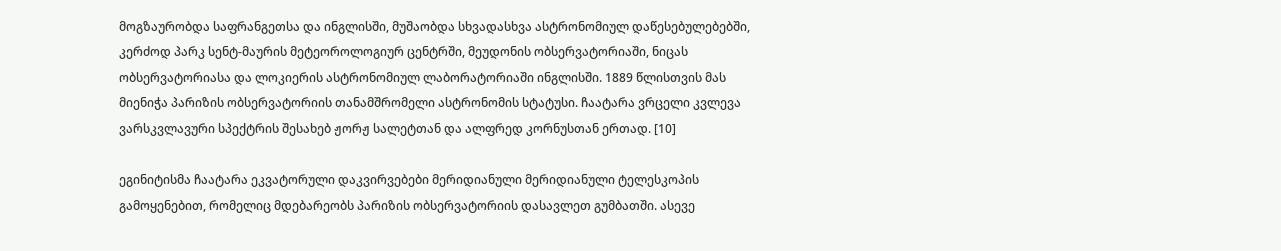მოგზაურობდა საფრანგეთსა და ინგლისში, მუშაობდა სხვადასხვა ასტრონომიულ დაწესებულებებში, კერძოდ პარკ სენტ-მაურის მეტეოროლოგიურ ცენტრში, მეუდონის ობსერვატორიაში, ნიცას ობსერვატორიასა და ლოკიერის ასტრონომიულ ლაბორატორიაში ინგლისში. 1889 წლისთვის მას მიენიჭა პარიზის ობსერვატორიის თანამშრომელი ასტრონომის სტატუსი. ჩაატარა ვრცელი კვლევა ვარსკვლავური სპექტრის შესახებ ჟორჟ სალეტთან და ალფრედ კორნუსთან ერთად. [10]

ეგინიტისმა ჩაატარა ეკვატორული დაკვირვებები მერიდიანული მერიდიანული ტელესკოპის გამოყენებით, რომელიც მდებარეობს პარიზის ობსერვატორიის დასავლეთ გუმბათში. ასევე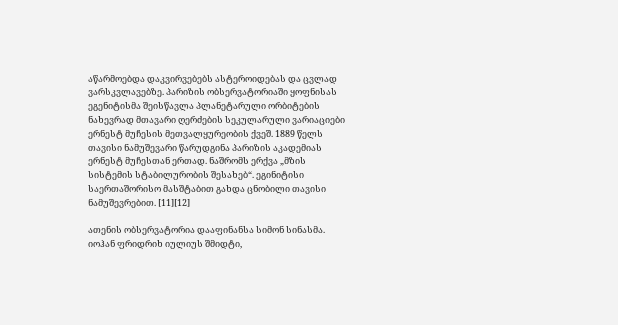აწარმოებდა დაკვირვებებს ასტეროიდებას და ცვლად ვარსკვლავებზე. პარიზის ობსერვატორიაში ყოფნისას ეგენიტისმა შეისწავლა პლანეტარული ორბიტების ნახევრად მთავარი ღერძების სეკულარული ვარიაციები ერნესტ მუჩესის მეთვალყურეობის ქვეშ. 1889 წელს თავისი ნამუშევარი წარუდგინა პარიზის აკადემიას ერნესტ მუჩესთან ერთად. ნაშრომს ერქვა „მზის სისტემის სტაბილურობის შესახებ“. ეგინიტისი საერთაშორისო მასშტაბით გახდა ცნობილი თავისი ნამუშევრებით. [11][12]

ათენის ობსერვატორია დააფინანსა სიმონ სინასმა. იოჰან ფრიდრიხ იულიუს შმიდტი,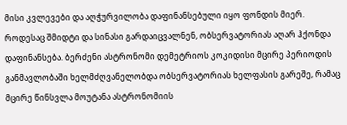მისი კვლევები და აღჭურვილობა დაფინანსებული იყო ფონდის მიერ. როდესაც შმიდტი და სინასი გარდაიცვალნენ, ობსერვატორიას აღარ ჰქონდა დაფინანსება. ბერძენი ასტრონომი დემეტრიოს კოკიდისი მცირე პერიოდის განმავლობაში ხელმძღვანელობდა ობსერვატორიას ხელფასის გარეშე, რამაც მცირე წინსვლა მოუტანა ასტრონომიის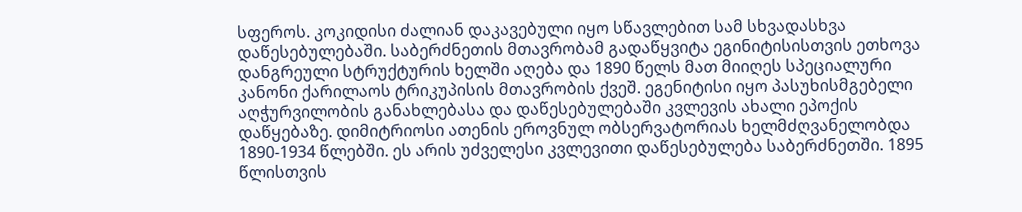სფეროს. კოკიდისი ძალიან დაკავებული იყო სწავლებით სამ სხვადასხვა დაწესებულებაში. საბერძნეთის მთავრობამ გადაწყვიტა ეგინიტისისთვის ეთხოვა დანგრეული სტრუქტურის ხელში აღება და 1890 წელს მათ მიიღეს სპეციალური კანონი ქარილაოს ტრიკუპისის მთავრობის ქვეშ. ეგენიტისი იყო პასუხისმგებელი აღჭურვილობის განახლებასა და დაწესებულებაში კვლევის ახალი ეპოქის დაწყებაზე. დიმიტრიოსი ათენის ეროვნულ ობსერვატორიას ხელმძღვანელობდა 1890-1934 წლებში. ეს არის უძველესი კვლევითი დაწესებულება საბერძნეთში. 1895 წლისთვის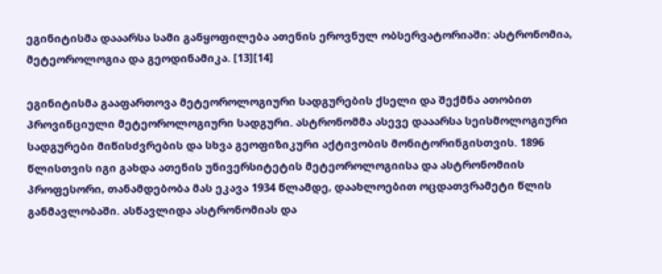ეგინიტისმა დააარსა სამი განყოფილება ათენის ეროვნულ ობსერვატორიაში: ასტრონომია, მეტეოროლოგია და გეოდინამიკა. [13][14]

ეგინიტისმა გააფართოვა მეტეოროლოგიური სადგურების ქსელი და შექმნა ათობით პროვინციული მეტეოროლოგიური სადგური. ასტრონომმა ასევე დააარსა სეისმოლოგიური სადგურები მიწისძვრების და სხვა გეოფიზიკური აქტივობის მონიტორინგისთვის. 1896 წლისთვის იგი გახდა ათენის უნივერსიტეტის მეტეოროლოგიისა და ასტრონომიის პროფესორი, თანამდებობა მას ეკავა 1934 წლამდე, დაახლოებით ოცდათვრამეტი წლის განმავლობაში. ასწავლიდა ასტრონომიას და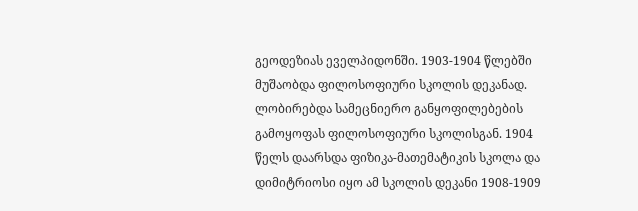გეოდეზიას ეველპიდონში. 1903-1904 წლებში მუშაობდა ფილოსოფიური სკოლის დეკანად. ლობირებდა სამეცნიერო განყოფილებების გამოყოფას ფილოსოფიური სკოლისგან. 1904 წელს დაარსდა ფიზიკა-მათემატიკის სკოლა და დიმიტრიოსი იყო ამ სკოლის დეკანი 1908-1909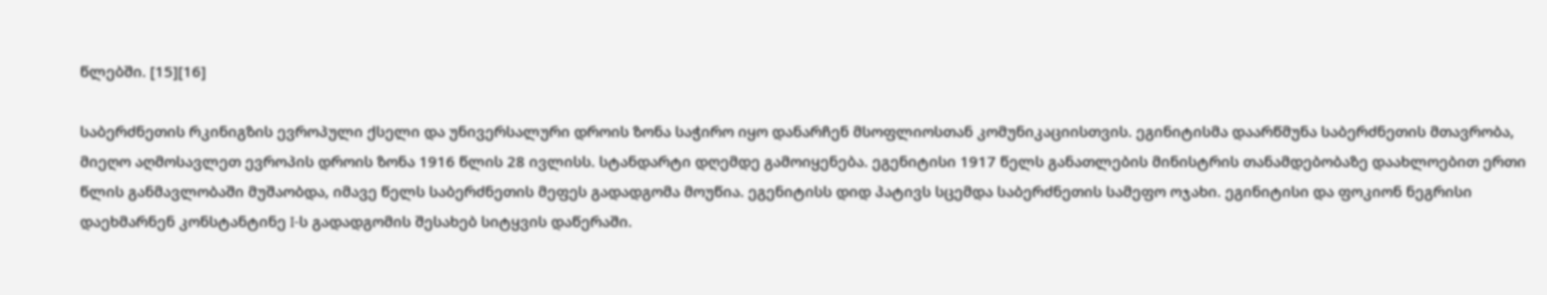წლებში. [15][16]

საბერძნეთის რკინიგზის ევროპული ქსელი და უნივერსალური დროის ზონა საჭირო იყო დანარჩენ მსოფლიოსთან კომუნიკაციისთვის. ეგინიტისმა დაარწმუნა საბერძნეთის მთავრობა, მიეღო აღმოსავლეთ ევროპის დროის ზონა 1916 წლის 28 ივლისს. სტანდარტი დღემდე გამოიყენება. ეგენიტისი 1917 წელს განათლების მინისტრის თანამდებობაზე დაახლოებით ერთი წლის განმავლობაში მუშაობდა, იმავე წელს საბერძნეთის მეფეს გადადგომა მოუწია. ეგენიტისს დიდ პატივს სცემდა საბერძნეთის სამეფო ოჯახი. ეგინიტისი და ფოკიონ ნეგრისი დაეხმარნენ კონსტანტინე I-ს გადადგომის შესახებ სიტყვის დაწერაში.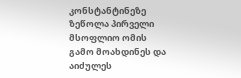კონსტანტინეზე ზეწოლა პირველი მსოფლიო ომის გამო მოახდინეს და აიძულეს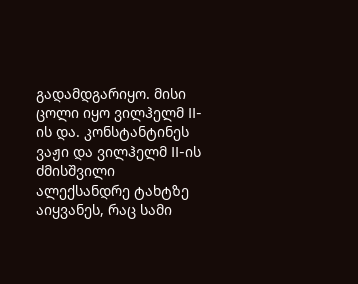გადამდგარიყო. მისი ცოლი იყო ვილჰელმ II-ის და. კონსტანტინეს ვაჟი და ვილჰელმ II-ის ძმისშვილი ალექსანდრე ტახტზე აიყვანეს, რაც სამი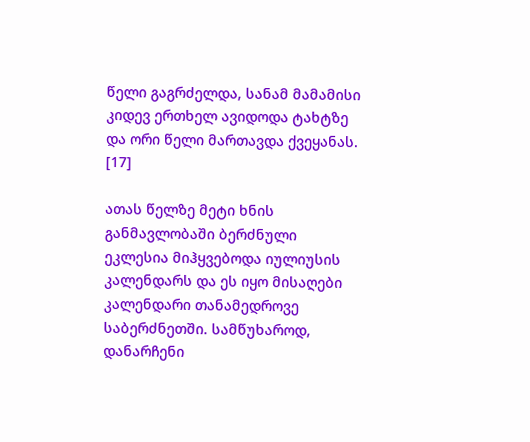წელი გაგრძელდა, სანამ მამამისი კიდევ ერთხელ ავიდოდა ტახტზე და ორი წელი მართავდა ქვეყანას. [17]

ათას წელზე მეტი ხნის განმავლობაში ბერძნული ეკლესია მიჰყვებოდა იულიუსის კალენდარს და ეს იყო მისაღები კალენდარი თანამედროვე საბერძნეთში. სამწუხაროდ, დანარჩენი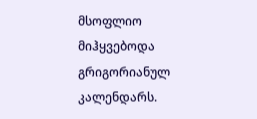მსოფლიო მიჰყვებოდა გრიგორიანულ კალენდარს.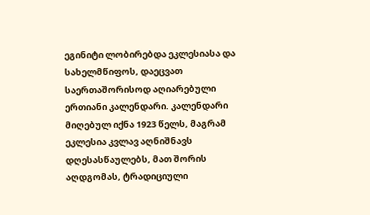ეგინიტი ლობირებდა ეკლესიასა და სახელმწიფოს, დაეცვათ საერთაშორისოდ აღიარებული ერთიანი კალენდარი. კალენდარი მიღებულ იქნა 1923 წელს, მაგრამ ეკლესია კვლავ აღნიშნავს დღესასწაულებს, მათ შორის აღდგომას, ტრადიციული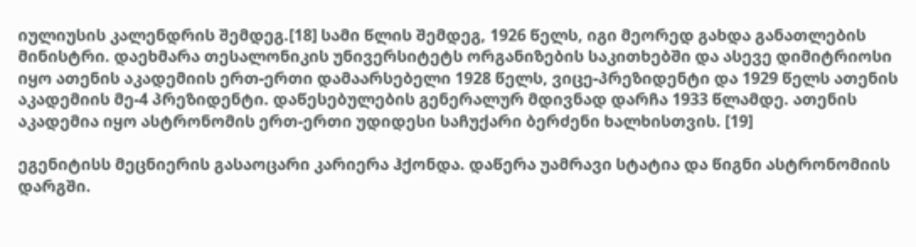იულიუსის კალენდრის შემდეგ.[18] სამი წლის შემდეგ, 1926 წელს, იგი მეორედ გახდა განათლების მინისტრი. დაეხმარა თესალონიკის უნივერსიტეტს ორგანიზების საკითხებში და ასევე დიმიტრიოსი იყო ათენის აკადემიის ერთ-ერთი დამაარსებელი 1928 წელს, ვიცე-პრეზიდენტი და 1929 წელს ათენის აკადემიის მე-4 პრეზიდენტი. დაწესებულების გენერალურ მდივნად დარჩა 1933 წლამდე. ათენის აკადემია იყო ასტრონომის ერთ-ერთი უდიდესი საჩუქარი ბერძენი ხალხისთვის. [19]

ეგენიტისს მეცნიერის გასაოცარი კარიერა ჰქონდა. დაწერა უამრავი სტატია და წიგნი ასტრონომიის დარგში.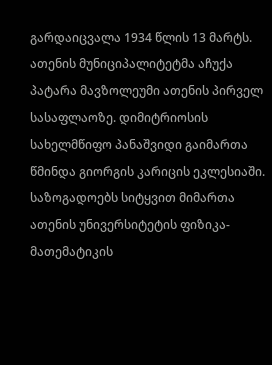გარდაიცვალა 1934 წლის 13 მარტს. ათენის მუნიციპალიტეტმა აჩუქა პატარა მავზოლეუმი ათენის პირველ სასაფლაოზე. დიმიტრიოსის სახელმწიფო პანაშვიდი გაიმართა წმინდა გიორგის კარიცის ეკლესიაში. საზოგადოებს სიტყვით მიმართა ათენის უნივერსიტეტის ფიზიკა-მათემატიკის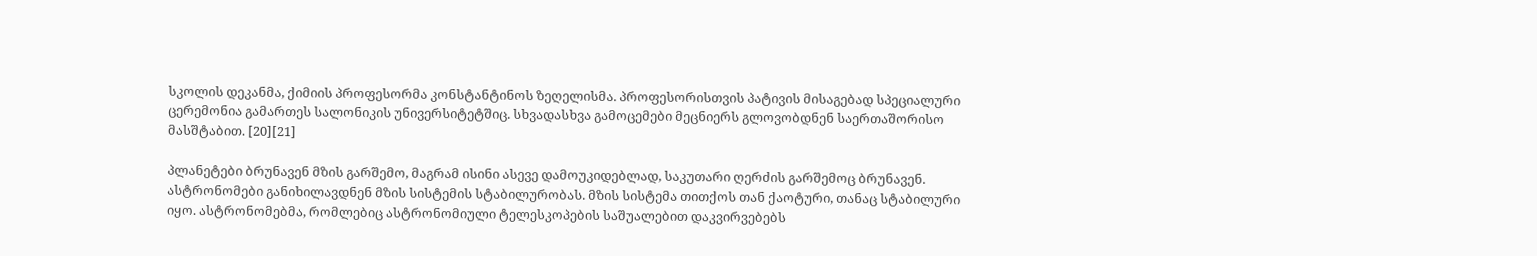სკოლის დეკანმა, ქიმიის პროფესორმა კონსტანტინოს ზეღელისმა. პროფესორისთვის პატივის მისაგებად სპეციალური ცერემონია გამართეს სალონიკის უნივერსიტეტშიც. სხვადასხვა გამოცემები მეცნიერს გლოვობდნენ საერთაშორისო მასშტაბით. [20][21]

პლანეტები ბრუნავენ მზის გარშემო, მაგრამ ისინი ასევე დამოუკიდებლად, საკუთარი ღერძის გარშემოც ბრუნავენ. ასტრონომები განიხილავდნენ მზის სისტემის სტაბილურობას. მზის სისტემა თითქოს თან ქაოტური, თანაც სტაბილური იყო. ასტრონომებმა, რომლებიც ასტრონომიული ტელესკოპების საშუალებით დაკვირვებებს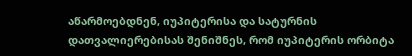აწარმოებდნენ, იუპიტერისა და სატურნის დათვალიერებისას შენიშნეს, რომ იუპიტერის ორბიტა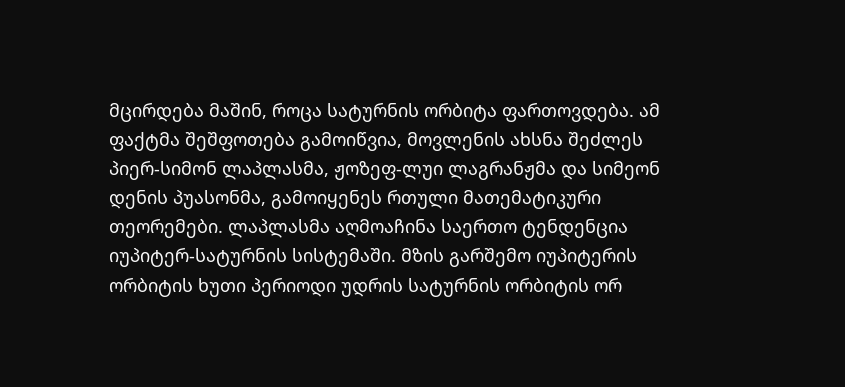მცირდება მაშინ, როცა სატურნის ორბიტა ფართოვდება. ამ ფაქტმა შეშფოთება გამოიწვია, მოვლენის ახსნა შეძლეს პიერ-სიმონ ლაპლასმა, ჟოზეფ-ლუი ლაგრანჟმა და სიმეონ დენის პუასონმა, გამოიყენეს რთული მათემატიკური თეორემები. ლაპლასმა აღმოაჩინა საერთო ტენდენცია იუპიტერ-სატურნის სისტემაში. მზის გარშემო იუპიტერის ორბიტის ხუთი პერიოდი უდრის სატურნის ორბიტის ორ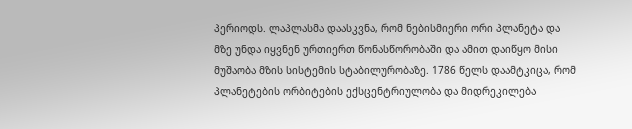პერიოდს. ლაპლასმა დაასკვნა, რომ ნებისმიერი ორი პლანეტა და მზე უნდა იყვნენ ურთიერთ წონასწორობაში და ამით დაიწყო მისი მუშაობა მზის სისტემის სტაბილურობაზე. 1786 წელს დაამტკიცა, რომ პლანეტების ორბიტების ექსცენტრიულობა და მიდრეკილება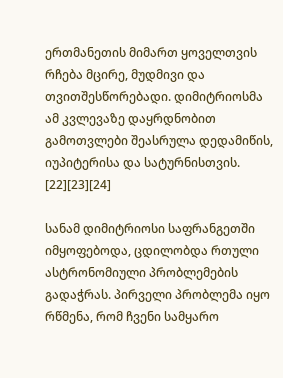ერთმანეთის მიმართ ყოველთვის რჩება მცირე, მუდმივი და თვითშესწორებადი. დიმიტრიოსმა ამ კვლევაზე დაყრდნობით გამოთვლები შეასრულა დედამიწის, იუპიტერისა და სატურნისთვის. [22][23][24]

სანამ დიმიტრიოსი საფრანგეთში იმყოფებოდა, ცდილობდა რთული ასტრონომიული პრობლემების გადაჭრას. პირველი პრობლემა იყო რწმენა, რომ ჩვენი სამყარო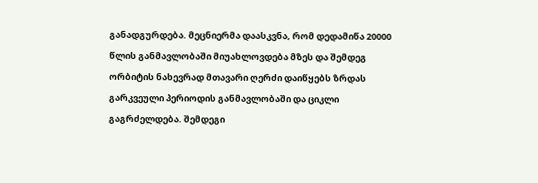განადგურდება. მეცნიერმა დაასკვნა, რომ დედამიწა 20000 წლის განმავლობაში მიუახლოვდება მზეს და შემდეგ ორბიტის ნახევრად მთავარი ღერძი დაიწყებს ზრდას გარკვეული პერიოდის განმავლობაში და ციკლი გაგრძელდება. შემდეგი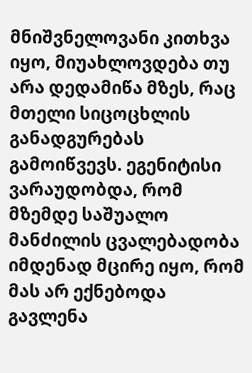მნიშვნელოვანი კითხვა იყო, მიუახლოვდება თუ არა დედამიწა მზეს, რაც მთელი სიცოცხლის განადგურებას გამოიწვევს. ეგენიტისი ვარაუდობდა, რომ მზემდე საშუალო მანძილის ცვალებადობა იმდენად მცირე იყო, რომ მას არ ექნებოდა გავლენა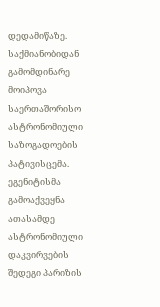დედამიწაზე. საქმიანობიდან გამომდინარე მოიპოვა საერთაშორისო ასტრონომიული საზოგადოების პატივისცემა. ეგენიტისმა გამოაქვეყნა ათასამდე ასტრონომიული დაკვირვების შედეგი პარიზის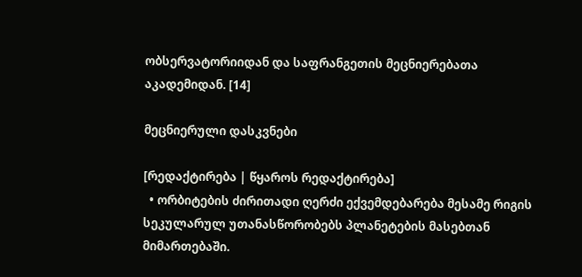ობსერვატორიიდან და საფრანგეთის მეცნიერებათა აკადემიდან. [14]

მეცნიერული დასკვნები

[რედაქტირება | წყაროს რედაქტირება]
  • ორბიტების ძირითადი ღერძი ექვემდებარება მესამე რიგის სეკულარულ უთანასწორობებს პლანეტების მასებთან მიმართებაში.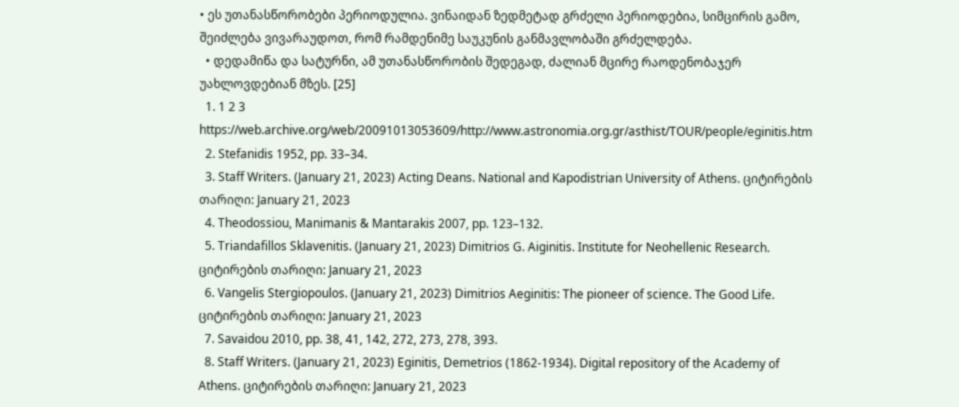• ეს უთანასწორობები პერიოდულია. ვინაიდან ზედმეტად გრძელი პერიოდებია, სიმცირის გამო, შეიძლება ვივარაუდოთ, რომ რამდენიმე საუკუნის განმავლობაში გრძელდება.
  • დედამიწა და სატურნი, ამ უთანასწორობის შედეგად, ძალიან მცირე რაოდენობაჯერ უახლოვდებიან მზეს. [25]
  1. 1 2 3 https://web.archive.org/web/20091013053609/http://www.astronomia.org.gr/asthist/TOUR/people/eginitis.htm
  2. Stefanidis 1952, pp. 33–34.
  3. Staff Writers. (January 21, 2023) Acting Deans. National and Kapodistrian University of Athens. ციტირების თარიღი: January 21, 2023
  4. Theodossiou, Manimanis & Mantarakis 2007, pp. 123–132.
  5. Triandafillos Sklavenitis. (January 21, 2023) Dimitrios G. Aiginitis. Institute for Neohellenic Research. ციტირების თარიღი: January 21, 2023
  6. Vangelis Stergiopoulos. (January 21, 2023) Dimitrios Aeginitis: The pioneer of science. The Good Life. ციტირების თარიღი: January 21, 2023
  7. Savaidou 2010, pp. 38, 41, 142, 272, 273, 278, 393.
  8. Staff Writers. (January 21, 2023) Eginitis, Demetrios (1862-1934). Digital repository of the Academy of Athens. ციტირების თარიღი: January 21, 2023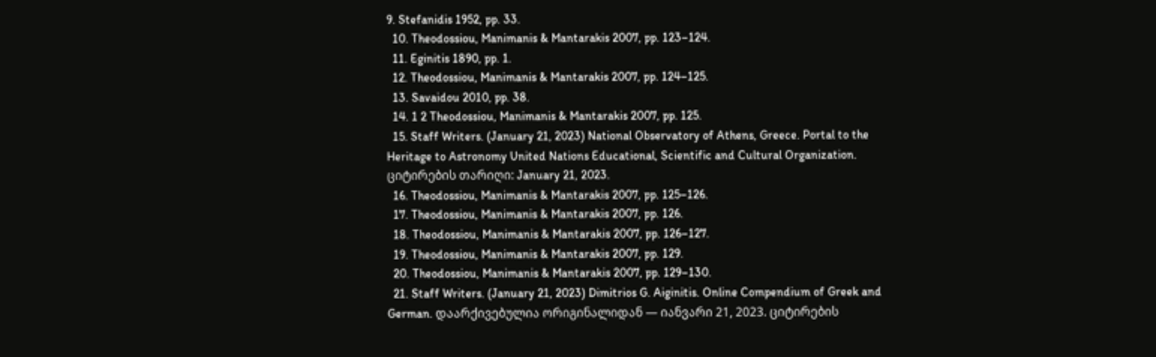9. Stefanidis 1952, pp. 33.
  10. Theodossiou, Manimanis & Mantarakis 2007, pp. 123–124.
  11. Eginitis 1890, pp. 1.
  12. Theodossiou, Manimanis & Mantarakis 2007, pp. 124–125.
  13. Savaidou 2010, pp. 38.
  14. 1 2 Theodossiou, Manimanis & Mantarakis 2007, pp. 125.
  15. Staff Writers. (January 21, 2023) National Observatory of Athens, Greece. Portal to the Heritage to Astronomy United Nations Educational, Scientific and Cultural Organization. ციტირების თარიღი: January 21, 2023.
  16. Theodossiou, Manimanis & Mantarakis 2007, pp. 125–126.
  17. Theodossiou, Manimanis & Mantarakis 2007, pp. 126.
  18. Theodossiou, Manimanis & Mantarakis 2007, pp. 126–127.
  19. Theodossiou, Manimanis & Mantarakis 2007, pp. 129.
  20. Theodossiou, Manimanis & Mantarakis 2007, pp. 129–130.
  21. Staff Writers. (January 21, 2023) Dimitrios G. Aiginitis. Online Compendium of Greek and German. დაარქივებულია ორიგინალიდან — იანვარი 21, 2023. ციტირების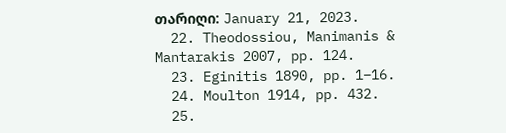თარიღი: January 21, 2023.
  22. Theodossiou, Manimanis & Mantarakis 2007, pp. 124.
  23. Eginitis 1890, pp. 1–16.
  24. Moulton 1914, pp. 432.
  25.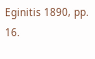Eginitis 1890, pp. 16.